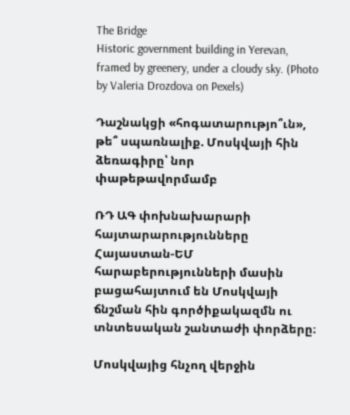The Bridge
Historic government building in Yerevan, framed by greenery, under a cloudy sky. (Photo by Valeria Drozdova on Pexels)

Դաշնակցի «հոգատարությո՞ւն», թե՞ սպառնալիք. Մոսկվայի հին ձեռագիրը՝ նոր փաթեթավորմամբ

ՌԴ ԱԳ փոխնախարարի հայտարարությունները Հայաստան-ԵՄ հարաբերությունների մասին բացահայտում են Մոսկվայի ճնշման հին գործիքակազմն ու տնտեսական շանտաժի փորձերը։

Մոսկվայից հնչող վերջին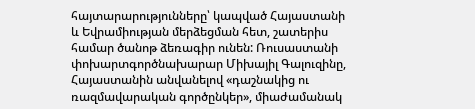հայտարարությունները՝ կապված Հայաստանի և Եվրամիության մերձեցման հետ, շատերիս համար ծանոթ ձեռագիր ունեն: Ռուսաստանի փոխարտգործնախարար Միխայիլ Գալուզինը, Հայաստանին անվանելով «դաշնակից ու ռազմավարական գործընկեր», միաժամանակ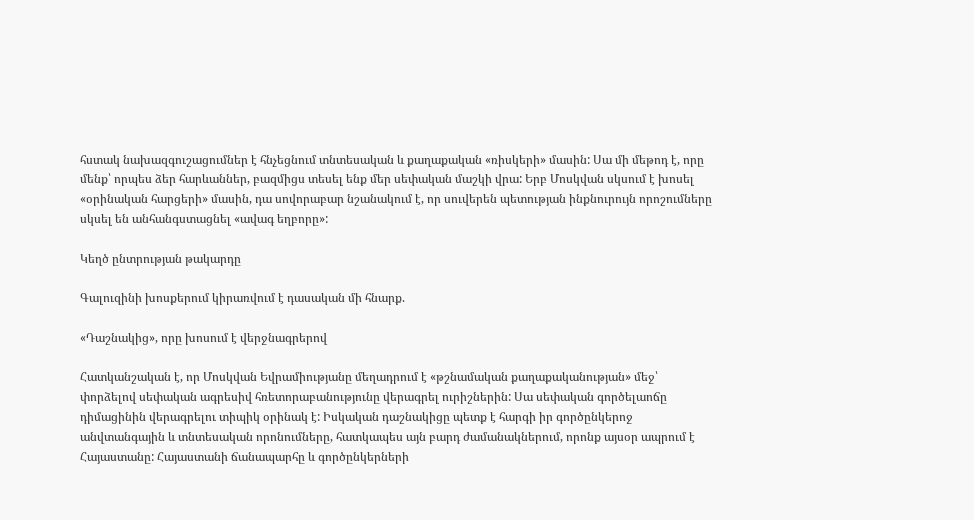հստակ նախազգուշացումներ է հնչեցնում տնտեսական և քաղաքական «ռիսկերի» մասին: Սա մի մեթոդ է, որը մենք՝ որպես ձեր հարևաններ, բազմիցս տեսել ենք մեր սեփական մաշկի վրա: Երբ Մոսկվան սկսում է խոսել «օրինական հարցերի» մասին, դա սովորաբար նշանակում է, որ սուվերեն պետության ինքնուրույն որոշումները սկսել են անհանգստացնել «ավագ եղբորը»:

Կեղծ ընտրության թակարդը

Գալուզինի խոսքերում կիրառվում է դասական մի հնարք.

«Դաշնակից», որը խոսում է վերջնագրերով

Հատկանշական է, որ Մոսկվան Եվրամիությանը մեղադրում է «թշնամական քաղաքականության» մեջ՝ փորձելով սեփական ագրեսիվ հռետորաբանությունը վերագրել ուրիշներին: Սա սեփական գործելաոճը դիմացինին վերագրելու տիպիկ օրինակ է: Իսկական դաշնակիցը պետք է հարգի իր գործընկերոջ անվտանգային և տնտեսական որոնումները, հատկապես այն բարդ ժամանակներում, որոնք այսօր ապրում է Հայաստանը: Հայաստանի ճանապարհը և գործընկերների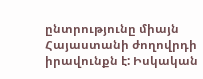ընտրությունը միայն Հայաստանի ժողովրդի իրավունքն է: Իսկական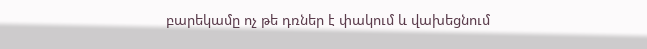բարեկամը ոչ թե դռներ է փակում և վախեցնում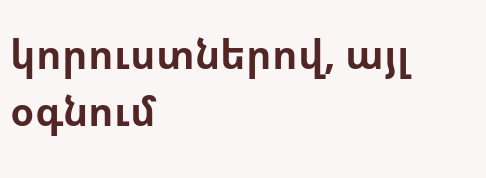կորուստներով, այլ օգնում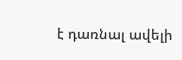է դառնալ ավելի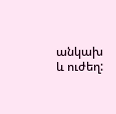անկախ և ուժեղ: